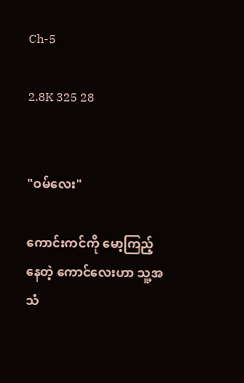Ch-5

2.8K 325 28


"ဝမ်လေး"

ကောင်းကင်ကို မော့ကြည့်နေတဲ့ ကောင်လေးဟာ သူ့အသံ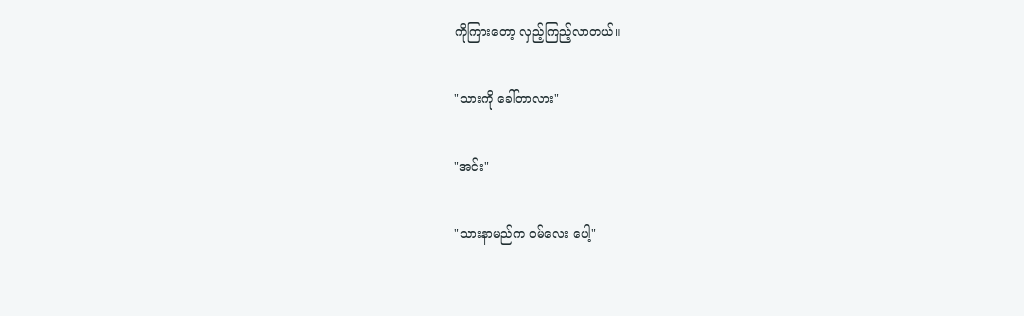ကိုကြားတော့ လှည့်ကြည့်လာတယ်။

"သားကို ခေါ်တာလား"

"အင်း"

"သားနာမည်က ဝမ်လေး ပေါ့"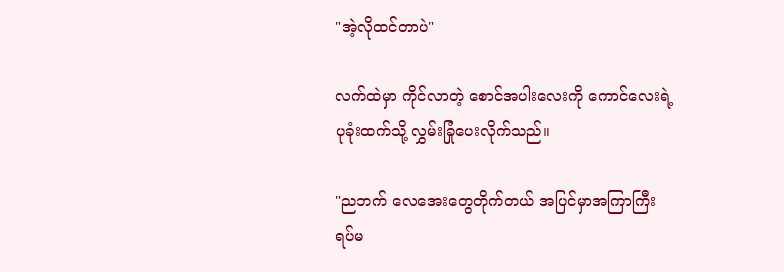"အဲ့လိုထင်တာပဲ"

လက်ထဲမှာ ကိုင်လာတဲ့ စောင်အပါးလေးကို ကောင်လေးရဲ့
ပုခုံးထက်သို့ လွှမ်းခြုံပေးလိုက်သည်။

"ညဘက် လေအေးတွေတိုက်တယ် အပြင်မှာအကြာကြီး
ရပ်မ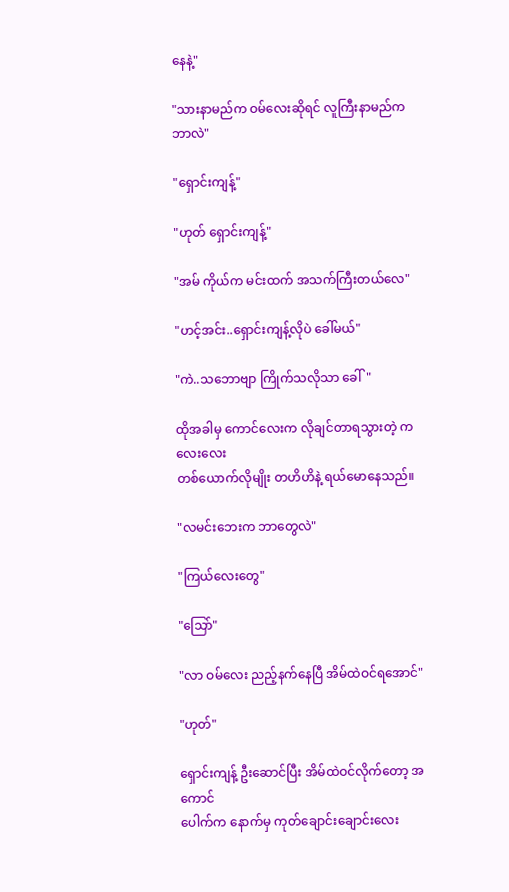နေနဲ့"

"သားနာမည်က ဝမ်လေးဆိုရင် လူကြီးနာမည်က ဘာလဲ"

"ရှောင်းကျန့်"

"ဟုတ် ရှောင်းကျန့်"

"အမ် ကိုယ်က မင်းထက် အသက်ကြီးတယ်လေ"

"ဟင့်အင်း..ရှောင်းကျန့်လိုပဲ ခေါ်မယ်"

"ကဲ..သဘောဗျာ ကြိုက်သလိုသာ ခေါ်"

ထိုအခါမှ ကောင်လေးက လိုချင်တာရသွားတဲ့ ကလေးလေး
တစ်ယောက်လိုမျိုး တဟိဟိနဲ့ ရယ်မောနေသည်။

"လမင်းဘေးက ဘာတွေလဲ"

"ကြယ်လေးတွေ"

"သြော်"

"လာ ဝမ်လေး ညည့်နက်နေပြီ အိမ်ထဲဝင်ရအောင်"

"ဟုတ်"

ရှောင်းကျန့် ဦးဆောင်ပြီး အိမ်ထဲဝင်လိုက်တော့ အကောင်
ပေါက်က နောက်မှ ကုတ်ချောင်းချောင်းလေး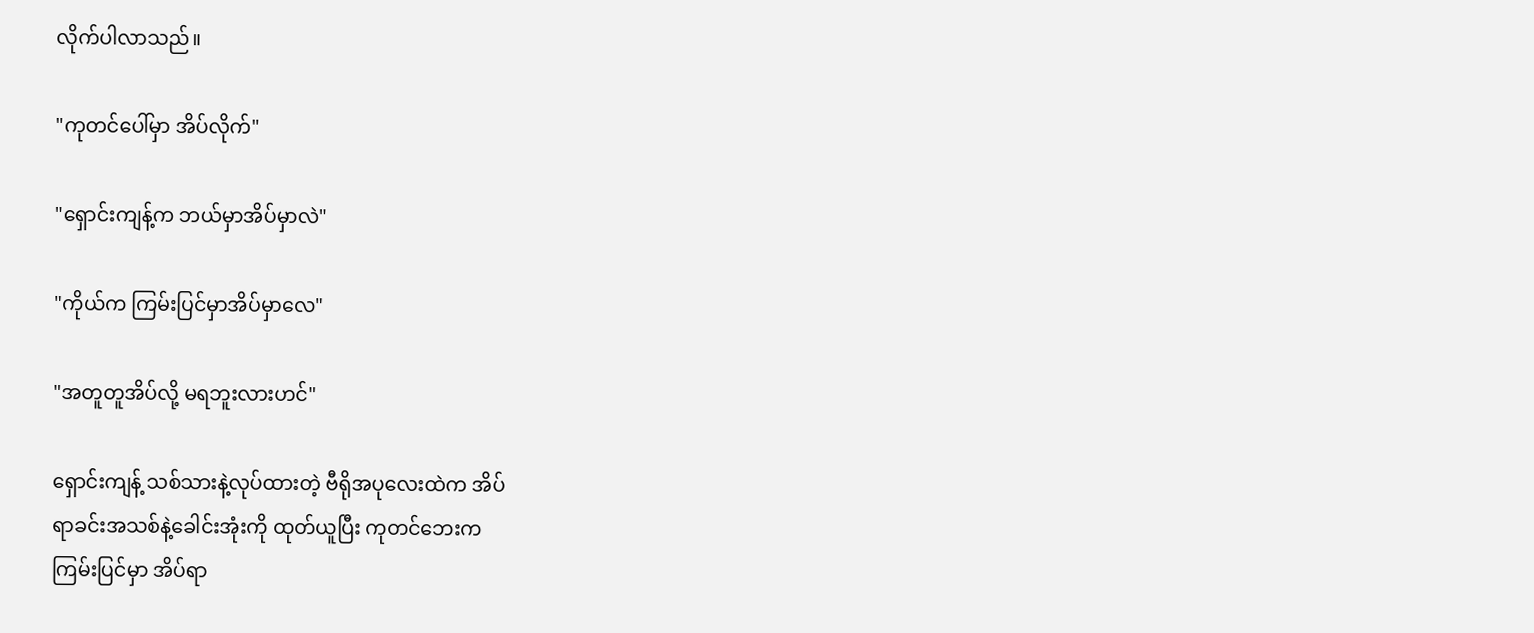လိုက်ပါလာသည်။

"ကုတင်ပေါ်မှာ အိပ်လိုက်"

"ရှောင်းကျန့်က ဘယ်မှာအိပ်မှာလဲ"

"ကိုယ်က ကြမ်းပြင်မှာအိပ်မှာလေ"

"အတူတူအိပ်လို့ မရဘူးလားဟင်"

ရှောင်းကျန့် သစ်သားနဲ့လုပ်ထားတဲ့ ဗီရိုအပုလေးထဲက အိပ်
ရာခင်းအသစ်နဲ့ခေါင်းအုံးကို ထုတ်ယူပြီး ကုတင်ဘေးက
ကြမ်းပြင်မှာ အိပ်ရာ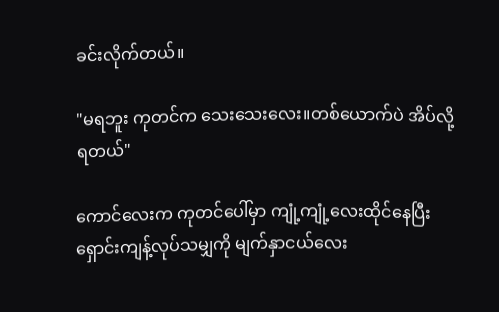ခင်းလိုက်တယ်။

"မရဘူး ကုတင်က သေးသေးလေး။တစ်ယောက်ပဲ အိပ်လို့
ရတယ်"

ကောင်လေးက ကုတင်ပေါ်မှာ ကျုံ့ကျုံ့လေးထိုင်နေပြီး
ရှောင်းကျန့်လုပ်သမျှကို မျက်နှာငယ်လေး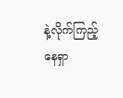နဲ့လိုက်ကြည့်
နေရှာ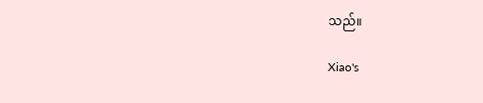သည်။

Xiao's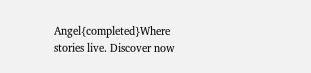Angel{completed}Where stories live. Discover now